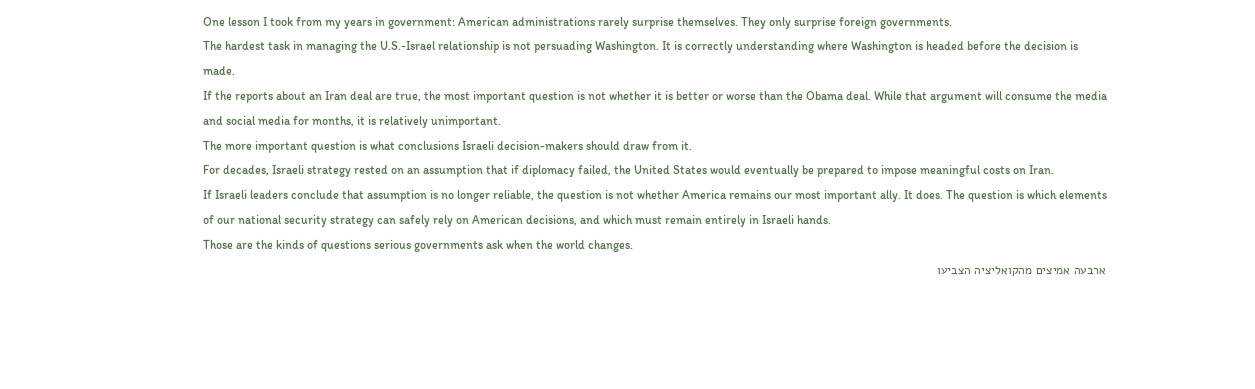One lesson I took from my years in government: American administrations rarely surprise themselves. They only surprise foreign governments.
The hardest task in managing the U.S.-Israel relationship is not persuading Washington. It is correctly understanding where Washington is headed before the decision is made.
If the reports about an Iran deal are true, the most important question is not whether it is better or worse than the Obama deal. While that argument will consume the media and social media for months, it is relatively unimportant.
The more important question is what conclusions Israeli decision-makers should draw from it.
For decades, Israeli strategy rested on an assumption that if diplomacy failed, the United States would eventually be prepared to impose meaningful costs on Iran.
If Israeli leaders conclude that assumption is no longer reliable, the question is not whether America remains our most important ally. It does. The question is which elements of our national security strategy can safely rely on American decisions, and which must remain entirely in Israeli hands.
Those are the kinds of questions serious governments ask when the world changes.
ארבעה אמיצים מהקואליציה הצביעו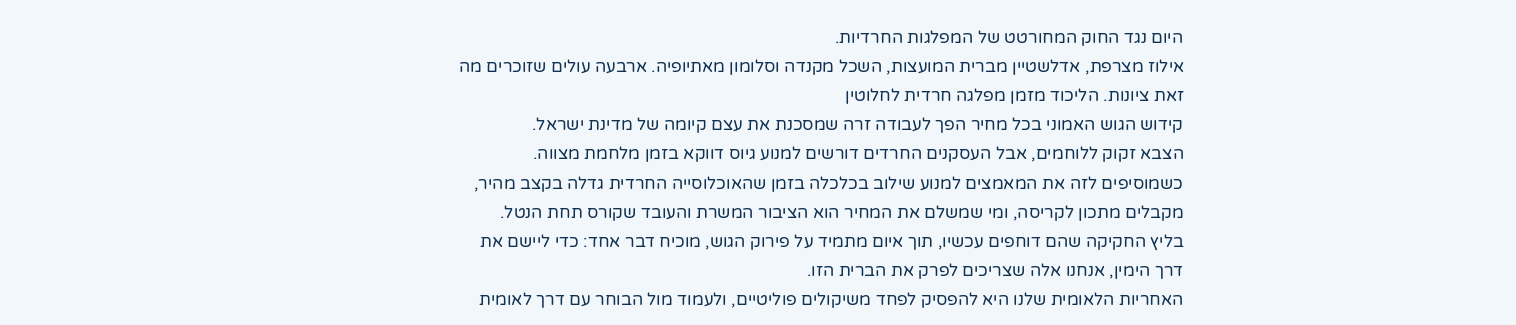היום נגד החוק המחורטט של המפלגות החרדיות.
אילוז מצרפת, אדלשטיין מברית המועצות, השכל מקנדה וסלומון מאתיופיה. ארבעה עולים שזוכרים מה זאת ציונות. הליכוד מזמן מפלגה חרדית לחלוטין
קידוש הגוש האמוני בכל מחיר הפך לעבודה זרה שמסכנת את עצם קיומה של מדינת ישראל.
הצבא זקוק ללוחמים, אבל העסקנים החרדים דורשים למנוע גיוס דווקא בזמן מלחמת מצווה. כשמוסיפים לזה את המאמצים למנוע שילוב בכלכלה בזמן שהאוכלוסייה החרדית גדלה בקצב מהיר, מקבלים מתכון לקריסה, ומי שמשלם את המחיר הוא הציבור המשרת והעובד שקורס תחת הנטל.
בליץ החקיקה שהם דוחפים עכשיו, תוך איום מתמיד על פירוק הגוש, מוכיח דבר אחד: כדי ליישם את דרך הימין, אנחנו אלה שצריכים לפרק את הברית הזו.
האחריות הלאומית שלנו היא להפסיק לפחד משיקולים פוליטיים, ולעמוד מול הבוחר עם דרך לאומית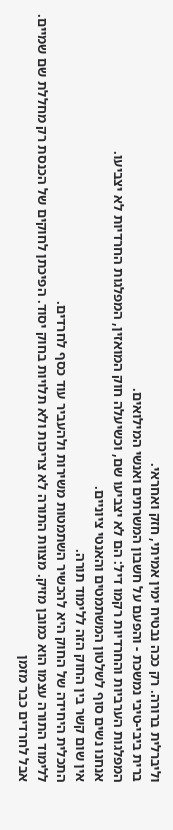וליברלית ברורה. רק ככה נבטיח ימין אמיתי, חזק ואחראי.
ברית ביבי-טיבי נמשכת - והפעם על חשבון המשרתים ואנשי המילואים.
המפלגות הערביות והחרדיות רקמו דיל: הם לא יצביעו שם, וכשיעלה חוק המואזין, המפלגות החרדיות לא יצביעו.
אנחנו נשים סוף לשלטון המשתמטים והאנטי ציוניים.
אין שום קשר בין החוק הזה ללימוד תורה.
התכלית היחידה של החוק היא להכשיר השתמטות משירות ולהעביר עוד כסף לחרדים.
ללימוד התורה עצמו הוא כמובן מזיק. מצוות התורה לא צריכות ולא תלויות בחוק יסוד. הפיכתן לחוקים של הכנסת רק מחללת שם שמיים.
אבל לחרדים כבר מזמן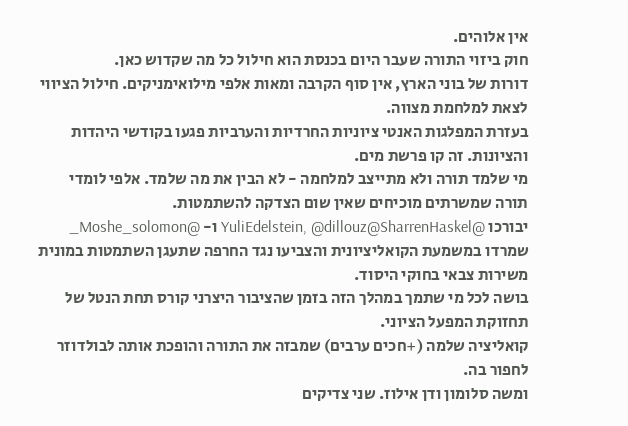אין אלוהים.
חוק ביזוי התורה שעבר היום בכנסת הוא חילול כל מה שקדוש כאן.
דורות של בוני הארץ, אין סוף הקרבה ומאות אלפי מילואימניקים. חילול הציווי לצאת למלחמת מצווה.
בעזרת המפלגות האנטי ציוניות החרדיות והערביות פגעו בקודשי היהדות והציונות. זה קו פרשת מים.
מי שלמד תורה ולא מתייצב למלחמה - לא הבין את מה שלמד. אלפי לומדי תורה שמשרתים מוכיחים שאין שום הצדקה להשתמטות.
יבורכו @YuliEdelstein, @dillouz@SharrenHaskel ו- @Moshe_solomon_ שמרדו במשמעת הקואליציונית והצביעו נגד החרפה שתעגן השתמטות במונית משירות צבאי בחוקי היסוד.
בושה לכל מי שתמך במהלך הזה בזמן שהציבור היצרני קורס תחת הנטל של תחזוקת המפעל הציוני.
קואליציה שלמה (+חכים ערבים) שמבזה את התורה והופכת אותה לבולדוזר לחפור בה.
ומשה סלומון ודן אילוז. שני צדיקים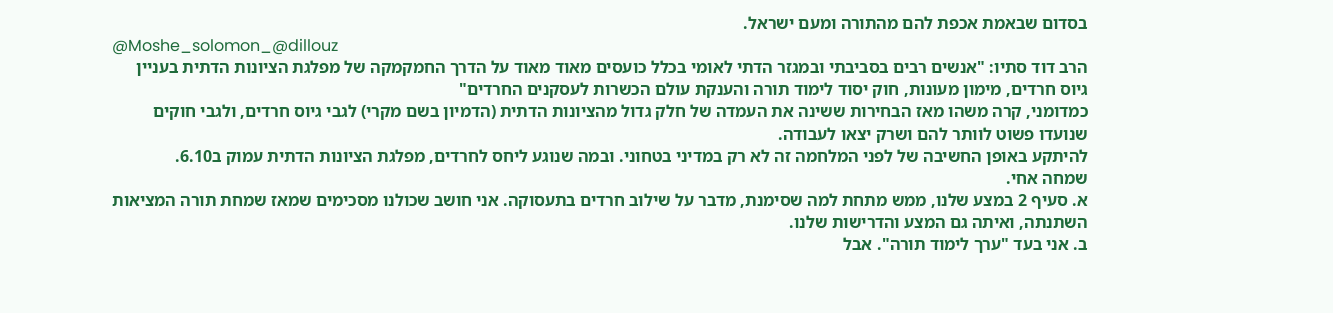בסדום שבאמת אכפת להם מהתורה ומעם ישראל.
@Moshe_solomon_@dillouz
הרב דוד סתיו: "אנשים רבים בסביבתי ובמגזר הדתי לאומי בכלל כועסים מאוד מאוד על הדרך החמקמקה של מפלגת הציונות הדתית בעניין גיוס חרדים, מימון מעונות, חוק יסוד לימוד תורה והענקת עולם הכשרות לעסקנים החרדים"
כמדומני, קרה משהו מאז הבחירות ששינה את העמדה של חלק גדול מהציונות הדתית (הדמיון בשם מקרי) לגבי גיוס חרדים, ולגבי חוקים שנועדו פשוט לוותר להם ושרק יצאו לעבודה.
להיתקע באופן החשיבה של לפני המלחמה זה לא רק במדיני בטחוני. ובמה שנוגע ליחס לחרדים, מפלגת הציונות הדתית עמוק ב6.10.
שמחה אחי.
א. סעיף 2 במצע שלנו, ממש מתחת למה שסימנת, מדבר על שילוב חרדים בתעסוקה. אני חושב שכולנו מסכימים שמאז שמחת תורה המציאות השתנתה, ואיתה גם המצע והדרישות שלנו.
ב. אני בעד "ערך לימוד תורה". אבל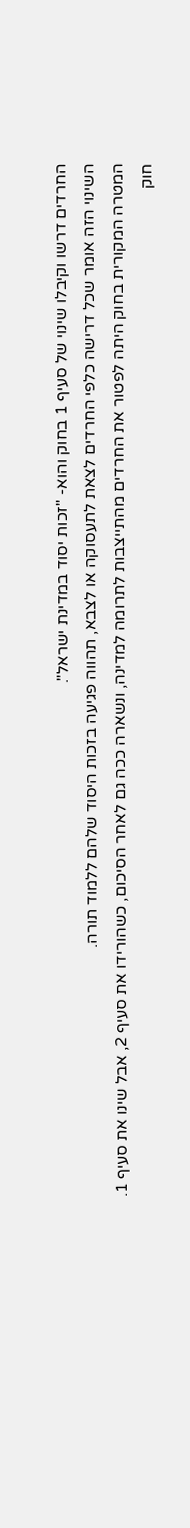החרדים דרשו וקיבלו שינוי של סעיף 1 בחוק והוא- "זכות יסוד במדינת ישראל".
השינוי הזה אומר שכל דרישה כלפי החרדים לצאת לתעסוקה או לצבא, תהווה פגיעה בזכות היסוד שלהם ללמוד תורה.
המטרה המקורית בחוק היתה לפטור את החרדים מהתייצבות לתרומה למדינה, ונשארה ככה גם לאחר הסיכום, כשהורידו את סעיף 2, אבל שינו את סעיף 1.
חוק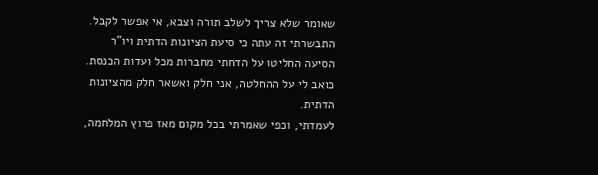שאומר שלא צריך לשלב תורה וצבא, אי אפשר לקבל.
התבשרתי זה עתה כי סיעת הציונות הדתית ויו"ר הסיעה החליטו על הדחתי מחברות מכל ועדות הכנסת.
כואב לי על ההחלטה, אני חלק ואשאר חלק מהציונות הדתית.
לעמדתי, וכפי שאמרתי בכל מקום מאז פרוץ המלחמה,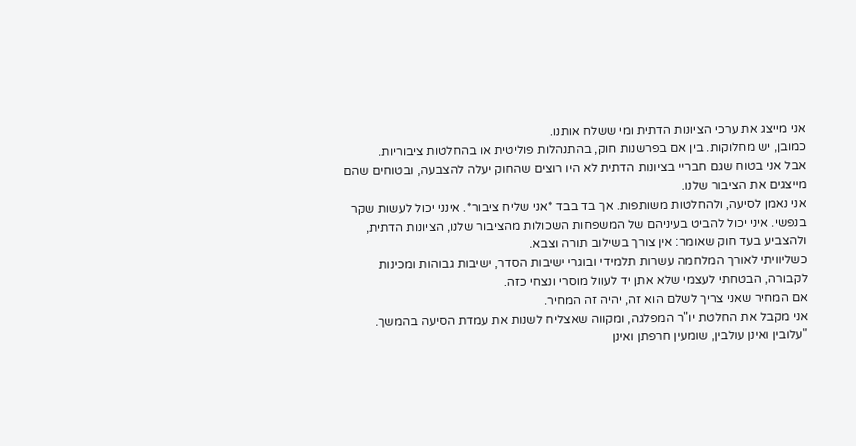אני מייצג את ערכי הציונות הדתית ומי ששלח אותנו.
כמובן, יש מחלוקות. בין אם בפרשנות חוק, בהתנהלות פוליטית או בהחלטות ציבוריות.
אבל אני בטוח שגם חבריי בציונות הדתית לא היו רוצים שהחוק יעלה להצבעה, ובטוחים שהם מייצגים את הציבור שלנו.
אני נאמן לסיעה, ולהחלטות משותפות. אך בד בבד *אני שליח ציבור*. אינני יכול לעשות שקר בנפשי. איני יכול להביט בעיניהם של המשפחות השכולות מהציבור שלנו, הציונות הדתית, ולהצביע בעד חוק שאומר: אין צורך בשילוב תורה וצבא.
כשליוויתי לאורך המלחמה עשרות תלמידי ובוגרי ישיבות הסדר, ישיבות גבוהות ומכינות לקבורה, הבטחתי לעצמי שלא אתן יד לעוול מוסרי ונצחי כזה.
אם המחיר שאני צריך לשלם הוא זה, יהיה זה המחיר.
אני מקבל את החלטת יו"ר המפלגה, ומקווה שאצליח לשנות את עמדת הסיעה בהמשך.
"עלובין ואינן עולבין, שומעין חרפתן ואינן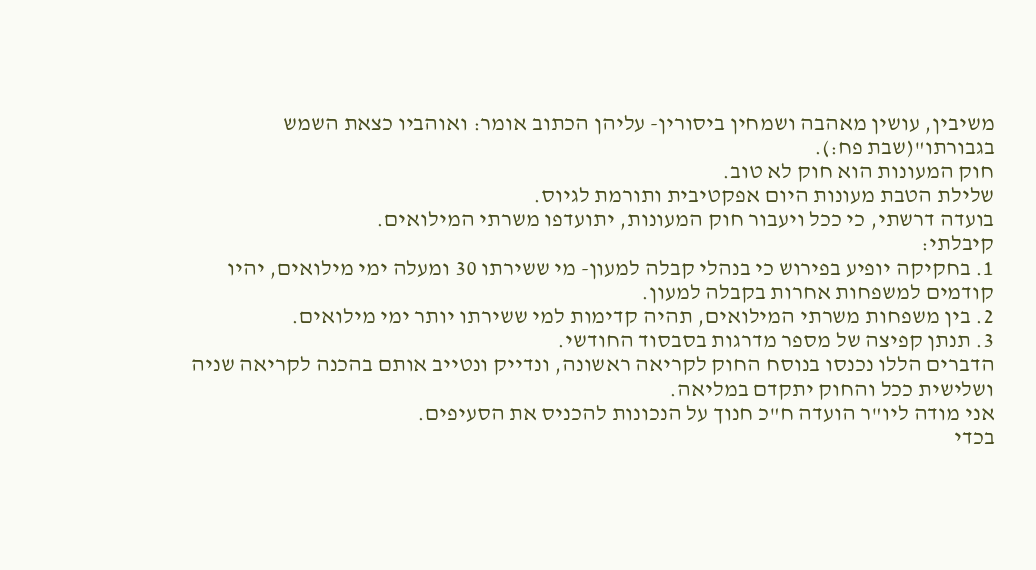משיבין, עושין מאהבה ושמחין ביסורין- עליהן הכתוב אומר: ואוהביו כצאת השמש בגבורתו"(שבת פח:).
חוק המעונות הוא חוק לא טוב.
שלילת הטבת מעונות היום אפקטיבית ותורמת לגיוס.
בועדה דרשתי, כי ככל ויעבור חוק המעונות, יתועדפו משרתי המילואים.
קיבלתי:
1. בחקיקה יופיע בפירוש כי בנהלי קבלה למעון- מי ששירתו 30 ומעלה ימי מילואים, יהיו קודמים למשפחות אחרות בקבלה למעון.
2. בין משפחות משרתי המילואים, תהיה קדימות למי ששירתו יותר ימי מילואים.
3. תנתן קפיצה של מספר מדרגות בסבסוד החודשי.
הדברים הללו נכנסו בנוסח החוק לקריאה ראשונה, ונדייק ונטייב אותם בהכנה לקריאה שניה ושלישית ככל והחוק יתקדם במליאה.
אני מודה ליו"ר הועדה ח"כ חנוך על הנכונות להכניס את הסעיפים.
בכדי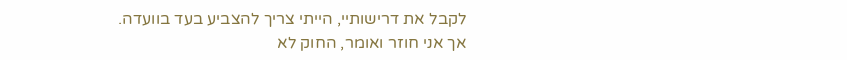לקבל את דרישותיי, הייתי צריך להצביע בעד בוועדה.
אך אני חוזר ואומר, החוק לא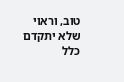טוב, וראוי שלא יתקדם כלל